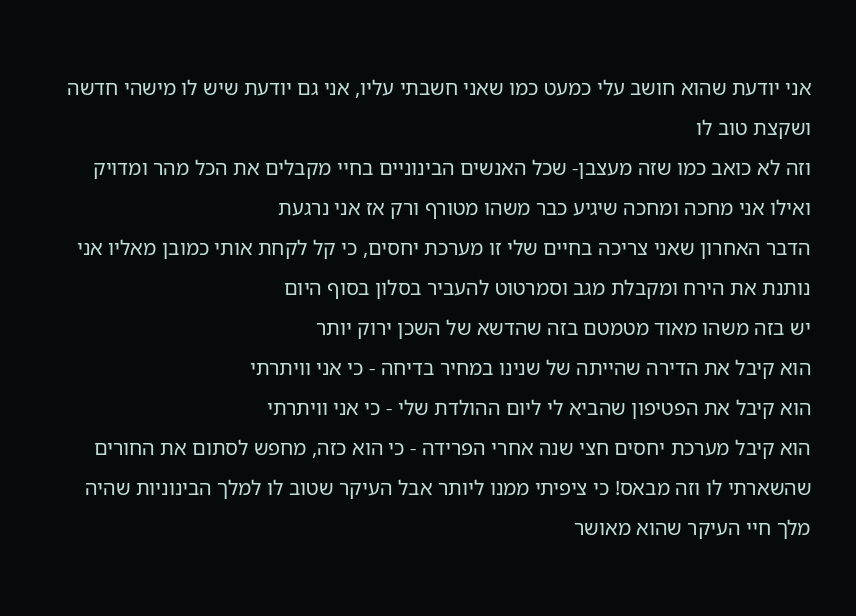אני יודעת שהוא חושב עלי כמעט כמו שאני חשבתי עליו, אני גם יודעת שיש לו מישהי חדשה ושקצת טוב לו
וזה לא כואב כמו שזה מעצבן- שכל האנשים הבינוניים בחיי מקבלים את הכל מהר ומדויק
ואילו אני מחכה ומחכה שיגיע כבר משהו מטורף ורק אז אני נרגעת
הדבר האחרון שאני צריכה בחיים שלי זו מערכת יחסים, כי קל לקחת אותי כמובן מאליו אני נותנת את הירח ומקבלת מגב וסמרטוט להעביר בסלון בסוף היום
יש בזה משהו מאוד מטמטם בזה שהדשא של השכן ירוק יותר
הוא קיבל את הדירה שהייתה של שנינו במחיר בדיחה - כי אני וויתרתי
הוא קיבל את הפטיפון שהביא לי ליום ההולדת שלי - כי אני וויתרתי
הוא קיבל מערכת יחסים חצי שנה אחרי הפרידה - כי הוא כזה, מחפש לסתום את החורים שהשארתי לו וזה מבאס! כי ציפיתי ממנו ליותר אבל העיקר שטוב לו למלך הבינוניות שהיה מלך חיי העיקר שהוא מאושר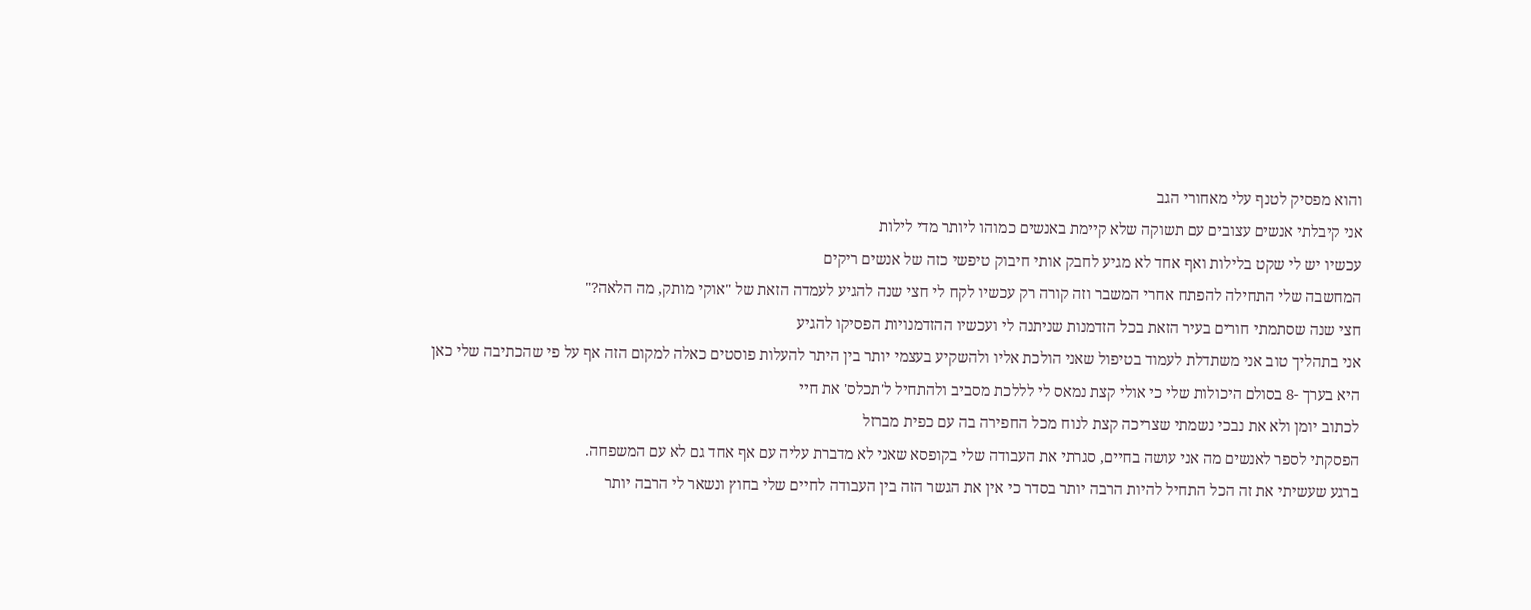והוא מפסיק לטנף עלי מאחורי הגב
אני קיבלתי אנשים עצובים עם תשוקה שלא קיימת באנשים כמוהו ליותר מדי לילות
עכשיו יש לי שקט בלילות ואף אחד לא מגיע לחבק אותי חיבוק טיפשי כזה של אנשים ריקים
המחשבה שלי התחילה להפתח אחרי המשבר וזה קורה רק עכשיו לקח לי חצי שנה להגיע לעמדה הזאת של "אוקי מותק, מה הלאה?"
חצי שנה שסתמתי חורים בעיר הזאת בכל הזדמנות שניתנה לי ועכשיו ההזדמנויות הפסיקו להגיע
אני בתהליך טוב אני משתדלת לעמוד בטיפול שאני הולכת אליו ולהשקיע בעצמי יותר בין היתר להעלות פוסטים כאלה למקום הזה אף על פי שהכתיבה שלי כאן היא בערך -8 בסולם היכולות שלי כי אולי קצת נמאס לי לללכת מסביב ולהתחיל ל'תכלס' את חיי
לכתוב יומן ולא את נבכי נשמתי שצריכה קצת לנוח מכל החפירה בה עם כפית מברזל
הפסקתי לספר לאנשים מה אני עושה בחיים, סגרתי את העבודה שלי בקופסא שאני לא מדברת עליה עם אף אחד גם לא עם המשפחה.
ברגע שעשיתי את זה הכל התחיל להיות הרבה יותר בסדר כי אין את הגשר הזה בין העבודה לחיים שלי בחוץ ונשאר לי הרבה יותר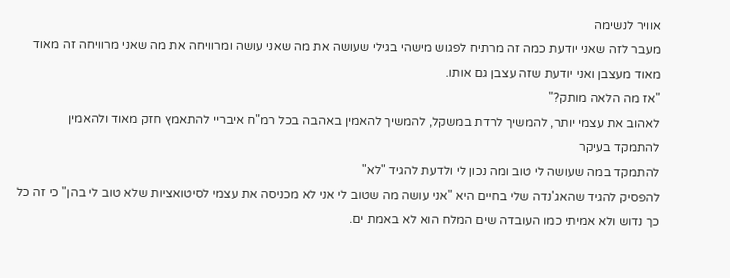אוויר לנשימה
מעבר לזה שאני יודעת כמה זה מרתיח לפגוש מישהי בגילי שעושה את מה שאני עושה ומרוויחה את מה שאני מרוויחה זה מאוד מאוד מעצבן ואני יודעת שזה עצבן גם אותו.
"אז מה הלאה מותק?"
לאהוב את עצמי יותר, להמשיך לרדת במשקל, להמשיך להאמין באהבה בכל רמ"ח איבריי להתאמץ חזק מאוד ולהאמין
להתמקד בעיקר
להתמקד במה שעושה לי טוב ומה נכון לי ולדעת להגיד "לא"
להפסיק להגיד שהאג'נדה שלי בחיים היא "אני עושה מה שטוב לי אני לא מכניסה את עצמי לסיטואציות שלא טוב לי בהן" כי זה כל כך נדוש ולא אמיתי כמו העובדה שים המלח הוא לא באמת ים.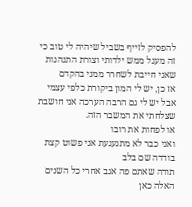להפסיק לזייף בשביל שיהיה לי טוב כי זה מעגל ממש ילדותי וצורת התנהגות שאני חייבת לשחרר ממני בהקדם
אז כן, יש לי המון ביקורת כלפי עצמי אבל יש לי גם הרבה הערכה אני חושבת שצלחתי את המשבר הזה.
או לפחות את רובו
ואני כבר לא מתגעגעת אני פשוט קצת בודדה שם בלב
תודה שאתם פה אגב אחרי כל השנים האלה כאן